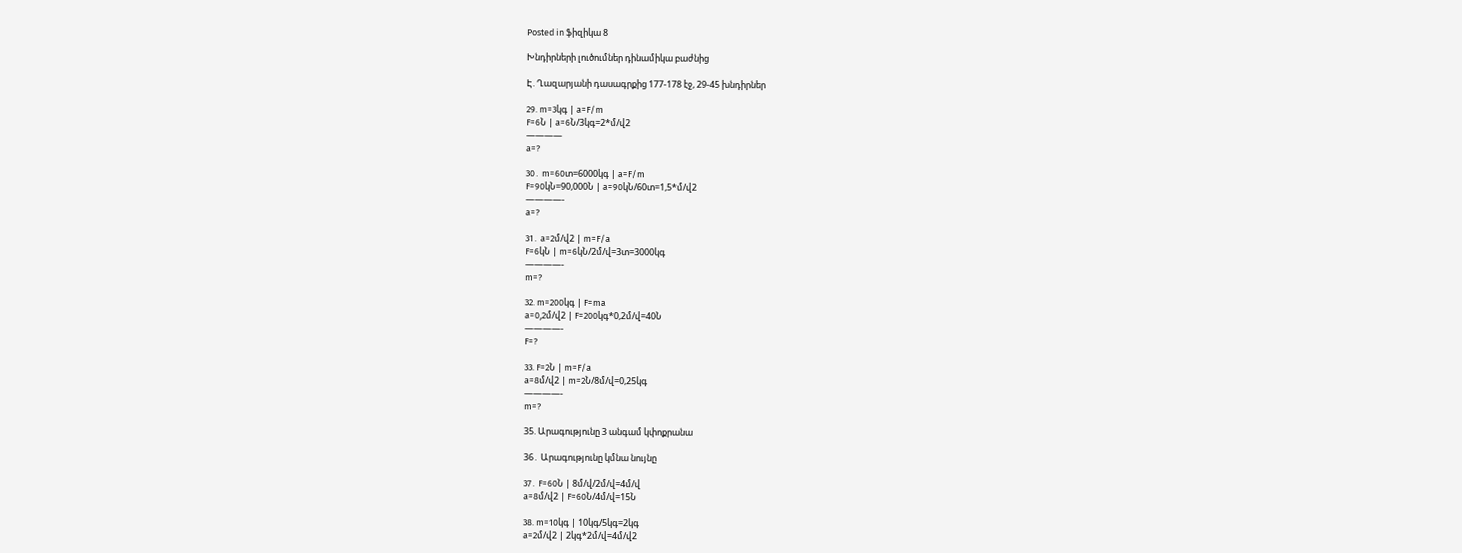Posted in ֆիզիկա 8

Խնդիրների լուծումներ դինամիկա բաժնից

Է. Ղազարյանի դասագրքից 177-178 էջ, 29-45 խնդիրներ

29. m=3կգ | a=F/m
F=6Ն | a=6Ն/3կգ=2*մ/վ2
————
a=?

30․ m=60տ=6000կգ | a=F/m
F=90կՆ=90,000Ն | a=90կՆ/60տ=1,5*մ/վ2
————-
a=?

31․ a=2մ/վ2 | m=F/a
F=6կՆ | m=6կՆ/2մ/վ=3տ=3000կգ
————-
m=?

32. m=200կգ | F=ma
a=0,2մ/վ2 | F=200կգ*0,2մ/վ=40Ն
————-
F=?

33. F=2Ն | m=F/a
a=8մ/վ2 | m=2Ն/8մ/վ=0,25կգ
————-
m=?

35. Արագությունը 3 անգամ կփոքրանա

36․ Արագությունը կմնա նույնը

37․ F=60Ն | 8մ/վ/2մ/վ=4մ/վ
a=8մ/վ2 | F=60Ն/4մ/վ=15Ն

38. m=10կգ | 10կգ/5կգ=2կգ
a=2մ/վ2 | 2կգ*2մ/վ=4մ/վ2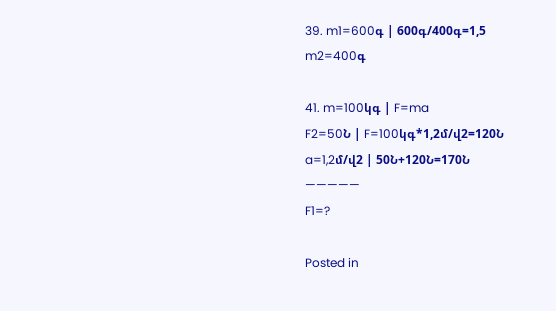39. m1=600գ | 600գ/400գ=1,5
m2=400գ

41. m=100կգ | F=ma
F2=50Ն | F=100կգ*1,2մ/վ2=120Ն
a=1,2մ/վ2 | 50Ն+120Ն=170Ն
—————
F1=?

Posted in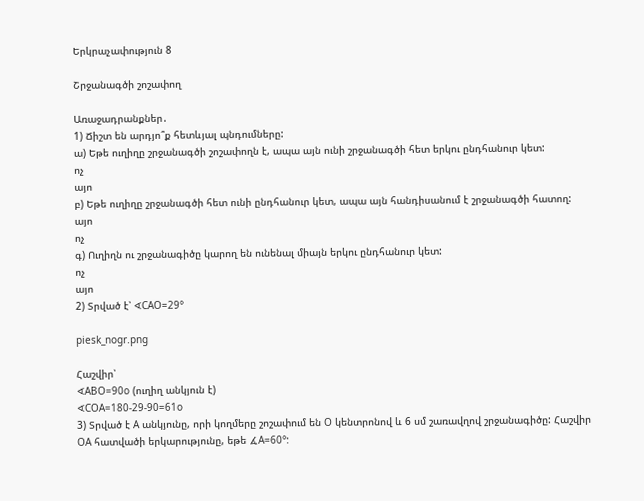Երկրաչափություն 8

Շրջանագծի շոշափող

Առաջադրանքներ․
1) Ճիշտ են արդյո՞ք հետևյալ պնդումները:
ա) Եթե ուղիղը շրջանագծի շոշափողն է, ապա այն ունի շրջանագծի հետ երկու ընդհանուր կետ:
ոչ
այո
բ) Եթե ուղիղը շրջանագծի հետ ունի ընդհանուր կետ, ապա այն հանդիսանում է շրջանագծի հատող:
այո
ոչ
գ) Ուղիղն ու շրջանագիծը կարող են ունենալ միայն երկու ընդհանուր կետ:
ոչ
այո
2) Տրված է՝ ∢CAO=29°

piesk_nogr.png

Հաշվիր՝
∢ABO=90o (ուղիղ անկյուն է)
∢COA=180-29-90=61o
3) Տրված է A անկյունը, որի կողմերը շոշափում են O կենտրոնով և 6 սմ շառավղով շրջանագիծը: Հաշվիր OA հատվածի երկարությունը, եթե ∡A=60°: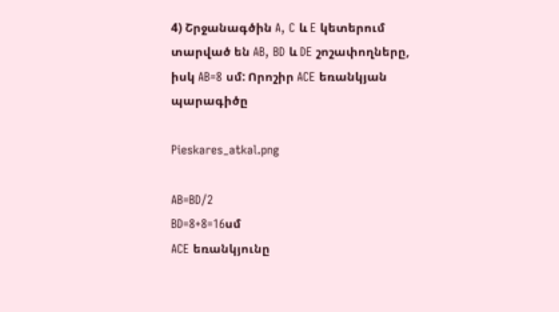4) Շրջանագծին A, C և E կետերում տարված են AB, BD և DE շոշափողները, իսկ AB=8 սմ: Որոշիր ACE եռանկյան պարագիծը

Pieskares_atkal.png

AB=BD/2
BD=8+8=16սմ
ACE եռանկյունը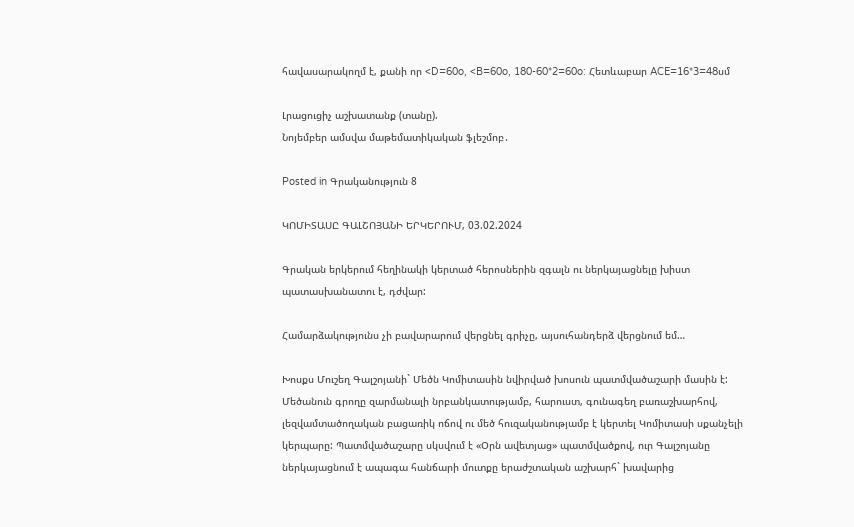հավասարակողմ է, քանի որ <D=60o, <B=60o, 180-60*2=60o: Հետևաբար ACE=16*3=48սմ

Լրացուցիչ աշխատանք (տանը).
Նոյեմբեր ամսվա մաթեմատիկական ֆլեշմոբ․

Posted in Գրականություն 8

ԿՈՄԻՏԱՍԸ ԳԱԼՇՈՅԱՆԻ ԵՐԿԵՐՈՒՄ, 03.02.2024

Գրական երկերում հեղինակի կերտած հերոսներին զգալն ու ներկայացնելը խիստ պատասխանատու է, դժվար:

Համարձակությունս չի բավարարում վերցնել գրիչը, այսուհանդերձ վերցնում եմ…

Խոսքս Մուշեղ Գալշոյանի` Մեծն Կոմիտասին նվիրված խոսուն պատմվածաշարի մասին է: Մեծանուն գրողը զարմանալի նրբանկատությամբ, հարուստ, գունագեղ բառաշխարհով, լեզվամտածողական բացառիկ ոճով ու մեծ հուզականությամբ է կերտել Կոմիտասի սքանչելի կերպարը: Պատմվածաշարը սկսվում է «Օրն ավետյաց» պատմվածքով, ուր Գալշոյանը ներկայացնում է ապագա հանճարի մուտքը երաժշտական աշխարհ` խավարից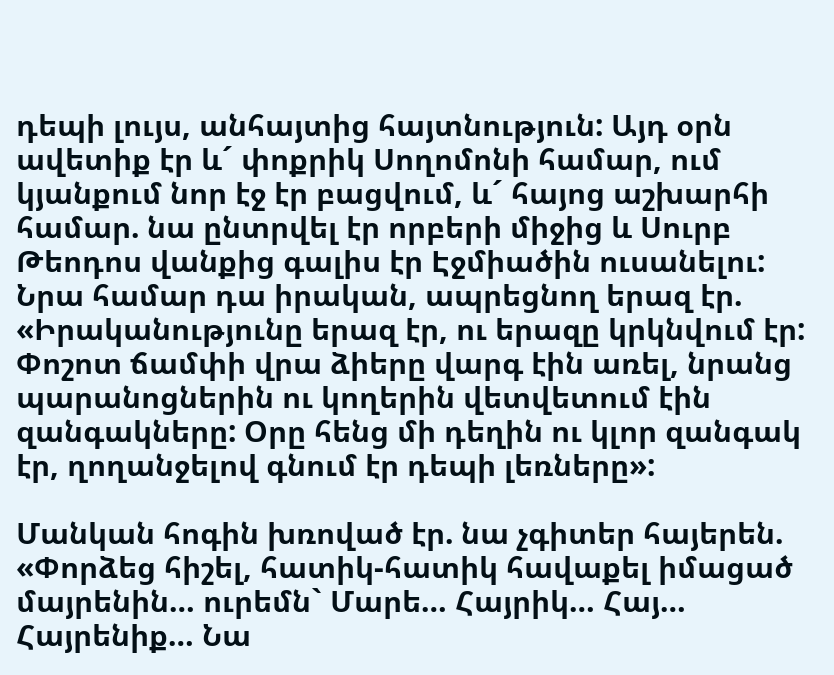դեպի լույս, անհայտից հայտնություն: Այդ օրն ավետիք էր և´ փոքրիկ Սողոմոնի համար, ում կյանքում նոր էջ էր բացվում, և´ հայոց աշխարհի համար. նա ընտրվել էր որբերի միջից և Սուրբ Թեոդոս վանքից գալիս էր Էջմիածին ուսանելու: Նրա համար դա իրական, ապրեցնող երազ էր. «Իրականությունը երազ էր, ու երազը կրկնվում էր: Փոշոտ ճամփի վրա ձիերը վարգ էին առել, նրանց պարանոցներին ու կողերին վետվետում էին զանգակները: Օրը հենց մի դեղին ու կլոր զանգակ էր, ղողանջելով գնում էր դեպի լեռները»:

Մանկան հոգին խռոված էր. նա չգիտեր հայերեն. «Փորձեց հիշել, հատիկ-հատիկ հավաքել իմացած մայրենին… ուրեմն` Մարե… Հայրիկ… Հայ… Հայրենիք… Նա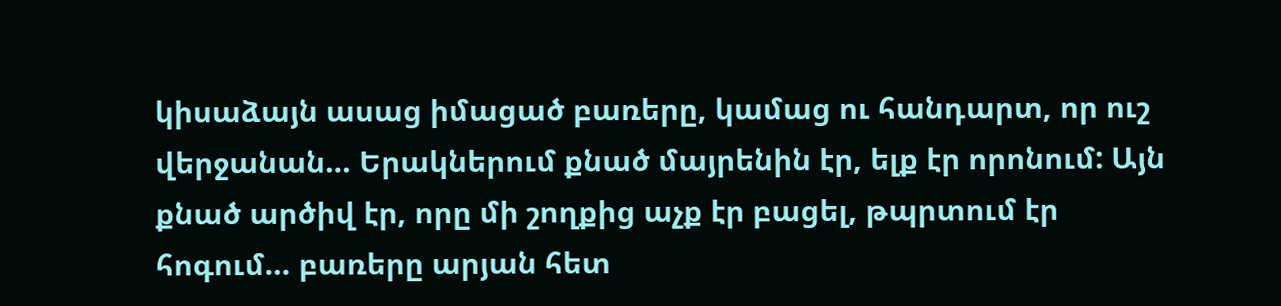կիսաձայն ասաց իմացած բառերը, կամաց ու հանդարտ, որ ուշ վերջանան… Երակներում քնած մայրենին էր, ելք էր որոնում: Այն քնած արծիվ էր, որը մի շողքից աչք էր բացել, թպրտում էր հոգում… բառերը արյան հետ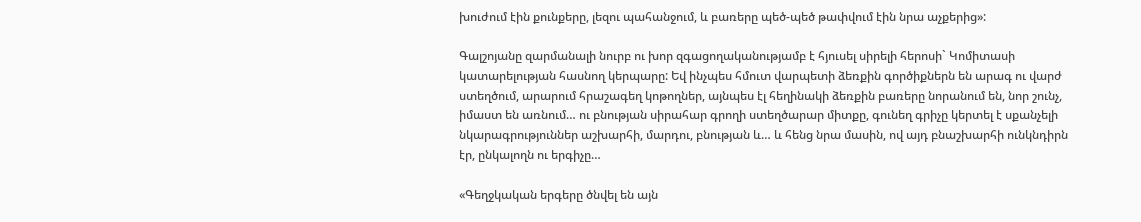խուժում էին քունքերը, լեզու պահանջում, և բառերը պեծ-պեծ թափվում էին նրա աչքերից»:

Գալշոյանը զարմանալի նուրբ ու խոր զգացողականությամբ է հյուսել սիրելի հերոսի` Կոմիտասի կատարելության հասնող կերպարը: Եվ ինչպես հմուտ վարպետի ձեռքին գործիքներն են արագ ու վարժ ստեղծում, արարում հրաշագեղ կոթողներ, այնպես էլ հեղինակի ձեռքին բառերը նորանում են, նոր շունչ, իմաստ են առնում… ու բնության սիրահար գրողի ստեղծարար միտքը, գունեղ գրիչը կերտել է սքանչելի նկարագրություններ աշխարհի, մարդու, բնության և… և հենց նրա մասին, ով այդ բնաշխարհի ունկնդիրն էր, ընկալողն ու երգիչը…

«Գեղջկական երգերը ծնվել են այն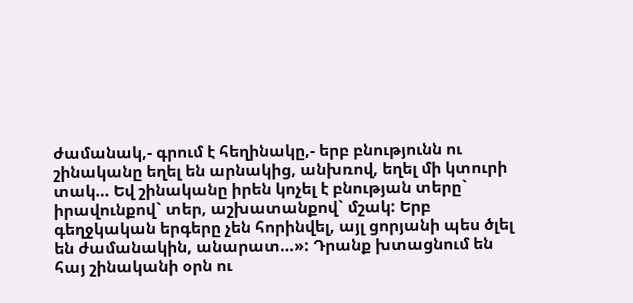ժամանակ,- գրում է հեղինակը,- երբ բնությունն ու շինականը եղել են արնակից, անխռով, եղել մի կտուրի տակ… Եվ շինականը իրեն կոչել է բնության տերը` իրավունքով` տեր, աշխատանքով` մշակ: Երբ գեղջկական երգերը չեն հորինվել, այլ ցորյանի պես ծլել են ժամանակին, անարատ…»: Դրանք խտացնում են հայ շինականի օրն ու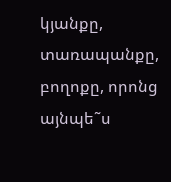կյանքը, տառապանքը, բողոքը, որոնց այնպե˜ս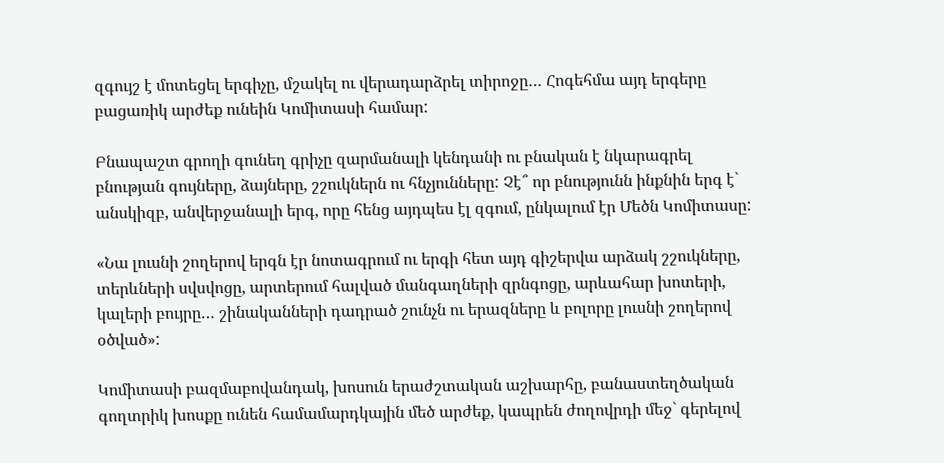զգույշ է մոտեցել երգիչը, մշակել ու վերադարձրել տիրոջը… Հոգեհմա այդ երգերը բացառիկ արժեք ունեին Կոմիտասի համար:

Բնապաշտ գրողի գունեղ գրիչը զարմանալի կենդանի ու բնական է նկարագրել բնության գույները, ձայները, շշուկներն ու հնչյունները: Չէ՞ որ բնությունն ինքնին երգ է` անսկիզբ, անվերջանալի երգ, որը հենց այդպես էլ զգում, ընկալում էր Մեծն Կոմիտասը:

«Նա լուսնի շողերով երգն էր նոտագրում ու երգի հետ այդ գիշերվա արձակ շշուկները, տերևների սվսվոցը, արտերում հալված մանգաղների զրնգոցը, արևահար խոտերի, կալերի բույրը… շինականների դադրած շունչն ու երազները և բոլորը լուսնի շողերով օծված»:

Կոմիտասի բազմաբովանդակ, խոսուն երաժշտական աշխարհը, բանաստեղծական գողտրիկ խոսքը ունեն համամարդկային մեծ արժեք, կապրեն ժողովրդի մեջ` գերելով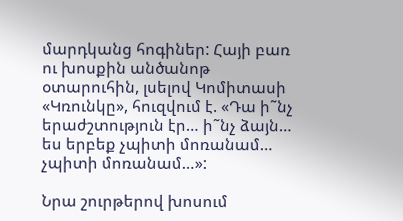մարդկանց հոգիներ: Հայի բառ ու խոսքին անծանոթ օտարուհին, լսելով Կոմիտասի «Կռունկը», հուզվում է. «Դա ի˜նչ երաժշտություն էր… ի˜նչ ձայն… ես երբեք չպիտի մոռանամ… չպիտի մոռանամ…»:

Նրա շուրթերով խոսում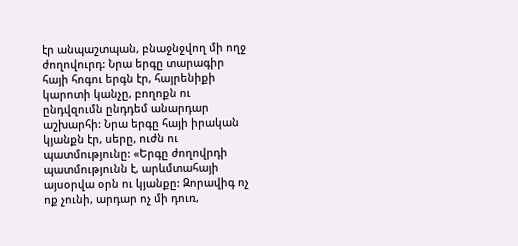էր անպաշտպան, բնաջնջվող մի ողջ ժողովուրդ: Նրա երգը տարագիր հայի հոգու երգն էր, հայրենիքի կարոտի կանչը, բողոքն ու ընդվզումն ընդդեմ անարդար աշխարհի: Նրա երգը հայի իրական կյանքն էր, սերը, ուժն ու պատմությունը: «Երգը ժողովրդի պատմությունն է, արևմտահայի այսօրվա օրն ու կյանքը: Զորավիգ ոչ ոք չունի, արդար ոչ մի դուռ,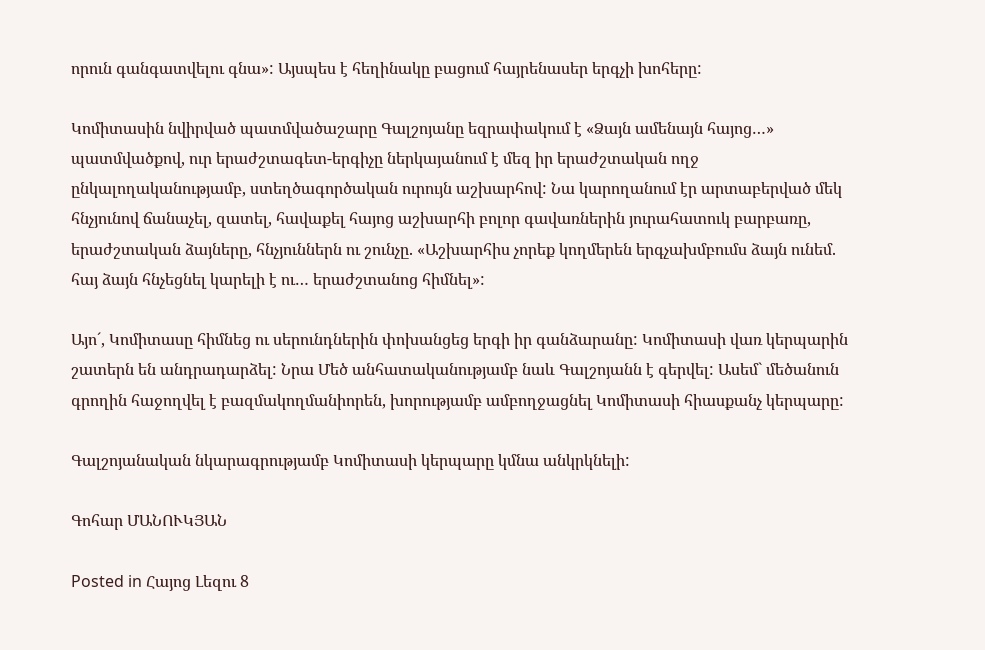որուն գանգատվելու գնա»: Այսպես է հեղինակը բացում հայրենասեր երգչի խոհերը:

Կոմիտասին նվիրված պատմվածաշարը Գալշոյանը եզրափակում է «Ձայն ամենայն հայոց…» պատմվածքով, ուր երաժշտագետ-երգիչը ներկայանում է մեզ իր երաժշտական ողջ ընկալողականությամբ, ստեղծագործական ուրույն աշխարհով: Նա կարողանում էր արտաբերված մեկ հնչյունով ճանաչել, զատել, հավաքել հայոց աշխարհի բոլոր գավառներին յուրահատուկ բարբառը, երաժշտական ձայները, հնչյուններն ու շունչը. «Աշխարհիս չորեք կողմերեն երգչախմբումս ձայն ունեմ. հայ ձայն հնչեցնել կարելի է ու… երաժշտանոց հիմնել»:

Այո´, Կոմիտասը հիմնեց ու սերունդներին փոխանցեց երգի իր գանձարանը: Կոմիտասի վառ կերպարին շատերն են անդրադարձել: Նրա Մեծ անհատականությամբ նաև Գալշոյանն է գերվել: Ասեմ` մեծանուն գրողին հաջողվել է բազմակողմանիորեն, խորությամբ ամբողջացնել Կոմիտասի հիասքանչ կերպարը:

Գալշոյանական նկարագրությամբ Կոմիտասի կերպարը կմնա անկրկնելի:

Գոհար ՄԱՆՈՒԿՅԱՆ

Posted in Հայոց Լեզու 8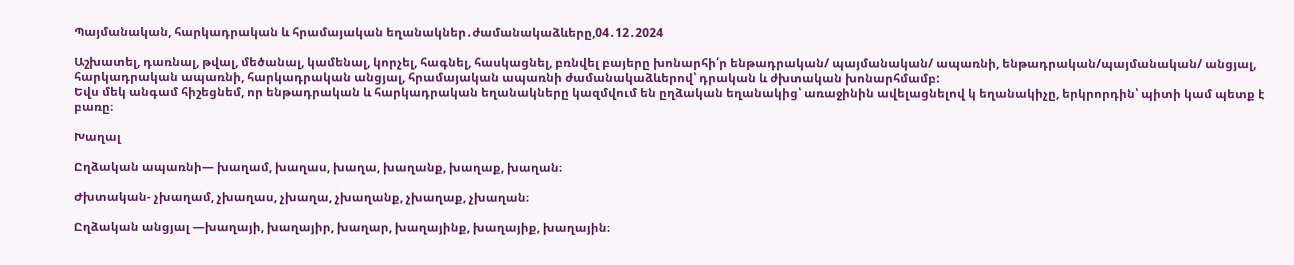Պայմանական, հարկադրական և հրամայական եղանակներ․ժամանակաձևերը,04․12․2024

Աշխատել, դառնալ, թվալ, մեծանալ, կամենալ, կորչել, հագնել, հասկացնել, բռնվել բայերը խոնարհի՛ր ենթադրական/ պայմանական/ ապառնի, ենթադրական/պայմանական/ անցյալ, հարկադրական ապառնի, հարկադրական անցյալ, հրամայական ապառնի ժամանակաձևերով՝ դրական և ժխտական խոնարհմամբ:
Եվս մեկ անգամ հիշեցնեմ, որ ենթադրական և հարկադրական եղանակները կազմվում են ըղձական եղանակից՝ առաջինին ավելացնելով կ եղանակիչը, երկրորդին՝ պիտի կամ պետք է բառը։

Խաղալ

Ըղձական ապառնի— խաղամ, խաղաս, խաղա, խաղանք, խաղաք, խաղան։

Ժխտական- չխաղամ, չխաղաս, չխաղա, չխաղանք, չխաղաք, չխաղան։

Ըղձական անցյալ —խաղայի, խաղայիր, խաղար, խաղայինք, խաղայիք, խաղային։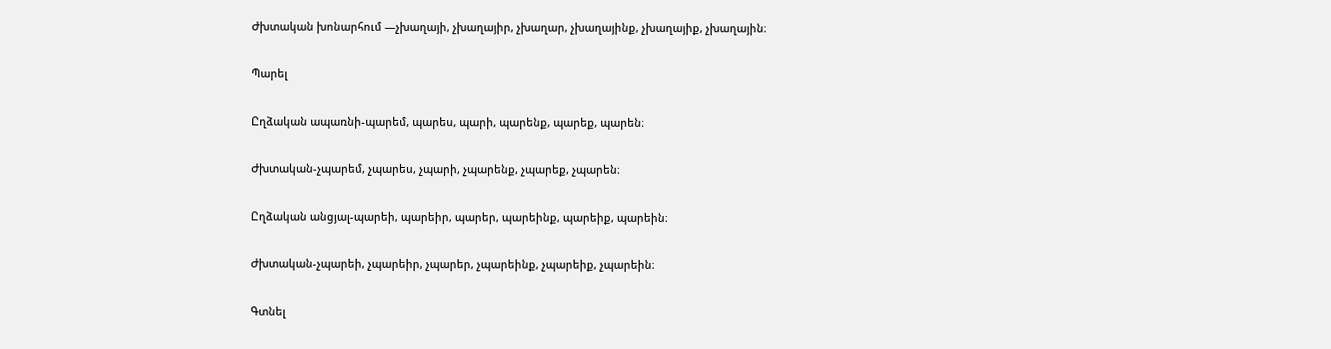Ժխտական խոնարհում —չխաղայի, չխաղայիր, չխաղար, չխաղայինք, չխաղայիք, չխաղային։

Պարել

Ըղձական ապառնի-պարեմ, պարես, պարի, պարենք, պարեք, պարեն։

Ժխտական-չպարեմ, չպարես, չպարի, չպարենք, չպարեք, չպարեն։

Ըղձական անցյալ-պարեի, պարեիր, պարեր, պարեինք, պարեիք, պարեին։

Ժխտական-չպարեի, չպարեիր, չպարեր, չպարեինք, չպարեիք, չպարեին։

Գտնել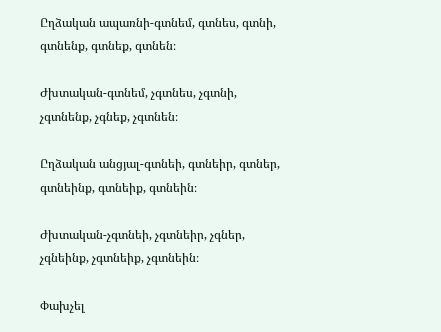Ըղձական ապառնի-գտնեմ, գտնես, գտնի, գտնենք, գտնեք, գտնեն։

Ժխտական-գտնեմ, չգտնես, չգտնի, չգտնենք, չգնեք, չգտնեն։

Ըղձական անցյալ-գտնեի, գտնեիր, գտներ, գտնեինք, գտնեիք, գտնեին։

Ժխտական-չգտնեի, չգտնեիր, չգներ, չգնեինք, չգտնեիք, չգտնեին։

Փախչել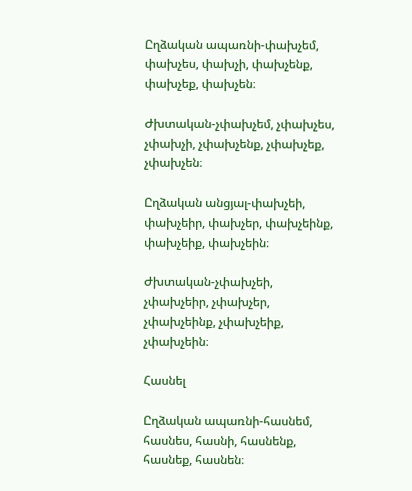Ըղձական ապառնի-փախչեմ, փախչես, փախչի, փախչենք, փախչեք, փախչեն։

Ժխտական-չփախչեմ, չփախչես, չփախչի, չփախչենք, չփախչեք, չփախչեն։

Ըղձական անցյալ-փախչեի, փախչեիր, փախչեր, փախչեինք, փախչեիք, փախչեին։

Ժխտական-չփախչեի, չփախչեիր, չփախչեր, չփախչեինք, չփախչեիք, չփախչեին։

Հասնել

Ըղձական ապառնի-հասնեմ, հասնես, հասնի, հասնենք, հասնեք, հասնեն։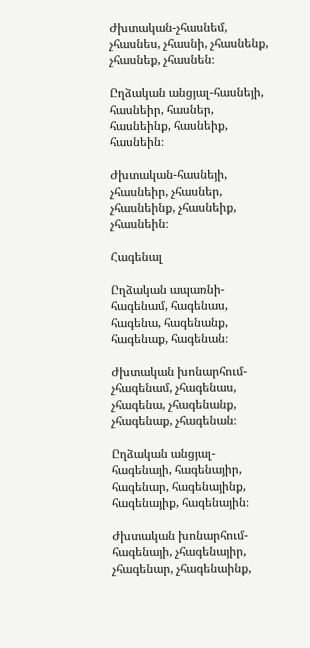Ժխտական-չհասնեմ, չհասնես, չհասնի, չհասնենք, չհասնեք, չհասնեն։

Ըղձական անցյալ-հասնեյի, հասնեիր, հասներ, հասնեինք, հասնեիք, հասնեին։

Ժխտական-հասնեյի, չհասնեիր, չհասներ, չհասնեինք, չհասնեիք, չհասնեին։

Հագենալ

Ըղձական ապառնի-հագենամ, հագենաս, հագենա, հագենանք, հագենաք, հագենան։

Ժխտական խոնարհում-չհագենամ, չհագենաս, չհագենա, չհագենանք, չհագենաք, չհագենան։

Ըղձական անցյալ-հագենայի, հագենայիր, հագենար, հագենայինք, հագենայիք, հագենային։

Ժխտական խոնարհում-հագենայի, չհագենայիր, չհագենար, չհագենաինք,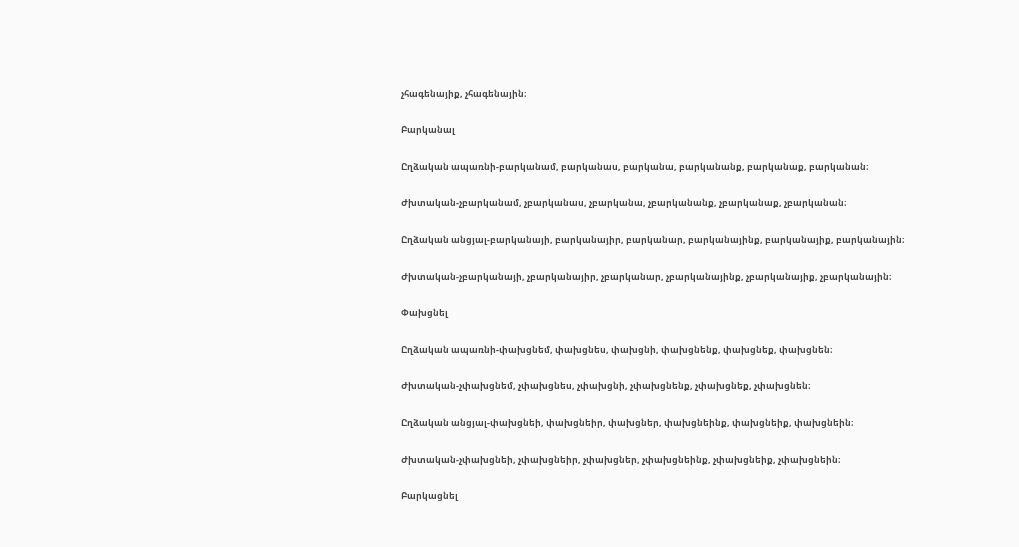չհագենայիք, չհագենային։

Բարկանալ

Ըղձական ապառնի-բարկանամ, բարկանաս, բարկանա, բարկանանք, բարկանաք, բարկանան։

Ժխտական-չբարկանամ, չբարկանաս, չբարկանա, չբարկանանք, չբարկանաք, չբարկանան։

Ըղձական անցյալ-բարկանայի, բարկանայիր, բարկանար, բարկանայինք, բարկանայիք, բարկանային։

Ժխտական-չբարկանայի, չբարկանայիր, չբարկանար, չբարկանայինք, չբարկանայիք, չբարկանային։

Փախցնել

Ըղձական ապառնի-փախցնեմ, փախցնես, փախցնի, փախցնենք, փախցնեք, փախցնեն։

Ժխտական-չփախցնեմ, չփախցնես, չփախցնի, չփախցնենք, չփախցնեք, չփախցնեն։

Ըղձական անցյալ-փախցնեի, փախցնեիր, փախցներ, փախցնեինք, փախցնեիք, փախցնեին։

Ժխտական-չփախցնեի, չփախցնեիր, չփախցներ, չփախցնեինք, չփախցնեիք, չփախցնեին։

Բարկացնել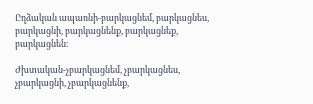Ըղձական ապառնի-բարկացնեմ, բարկացնես, բարկացնի, բարկացնենք, բարկացնեք, բարկացնեն։

Ժխտական-չբարկացնեմ, չբարկացնես, չբարկացնի, չբարկացնենք,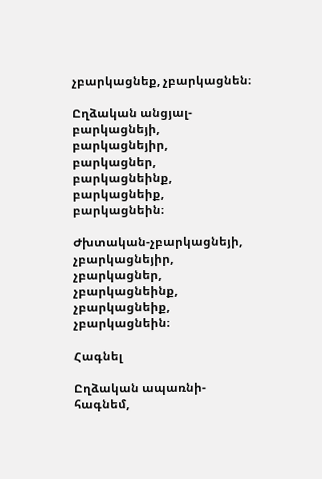չբարկացնեք, չբարկացնեն։

Ըղձական անցյալ-բարկացնեյի, բարկացնեյիր, բարկացներ, բարկացնեինք, բարկացնեիք, բարկացնեին։

Ժխտական-չբարկացնեյի, չբարկացնեյիր, չբարկացներ, չբարկացնեինք, չբարկացնեիք, չբարկացնեին։

Հագնել

Ըղձական ապառնի-հագնեմ,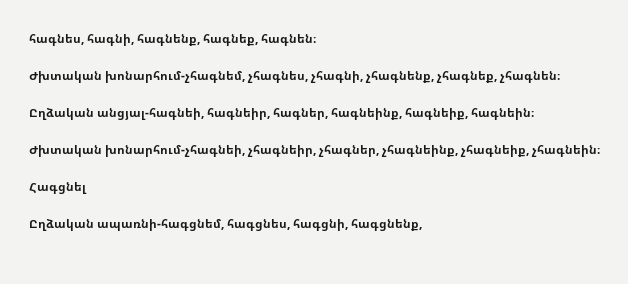հագնես, հագնի, հագնենք, հագնեք, հագնեն։

Ժխտական խոնարհում-չհագնեմ, չհագնես, չհագնի, չհագնենք, չհագնեք, չհագնեն։

Ըղձական անցյալ-հագնեի, հագնեիր, հագներ, հագնեինք, հագնեիք, հագնեին։

Ժխտական խոնարհում-չհագնեի, չհագնեիր, չհագներ, չհագնեինք, չհագնեիք, չհագնեին։

Հագցնել

Ըղձական ապառնի-հագցնեմ, հագցնես, հագցնի, հագցնենք,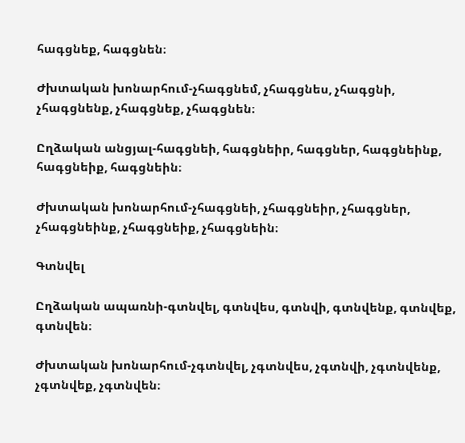հագցնեք, հագցնեն։

Ժխտական խոնարհում-չհագցնեմ, չհագցնես, չհագցնի, չհագցնենք, չհագցնեք, չհագցնեն։

Ըղձական անցյալ-հագցնեի, հագցնեիր, հագցներ, հագցնեինք, հագցնեիք, հագցնեին։

Ժխտական խոնարհում-չհագցնեի, չհագցնեիր, չհագցներ, չհագցնեինք, չհագցնեիք, չհագցնեին։

Գտնվել

Ըղձական ապառնի-գտնվել, գտնվես, գտնվի, գտնվենք, գտնվեք, գտնվեն։

Ժխտական խոնարհում-չգտնվել, չգտնվես, չգտնվի, չգտնվենք, չգտնվեք, չգտնվեն։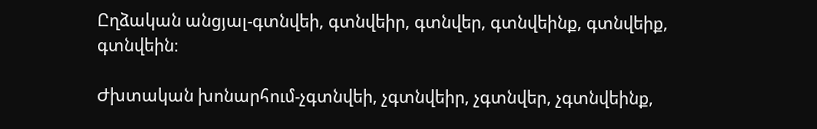Ըղձական անցյալ-գտնվեի, գտնվեիր, գտնվեր, գտնվեինք, գտնվեիք, գտնվեին։

Ժխտական խոնարհում-չգտնվեի, չգտնվեիր, չգտնվեր, չգտնվեինք,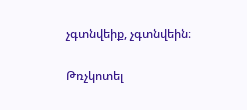չգտնվեիք, չգտնվեին։

Թռչկոտել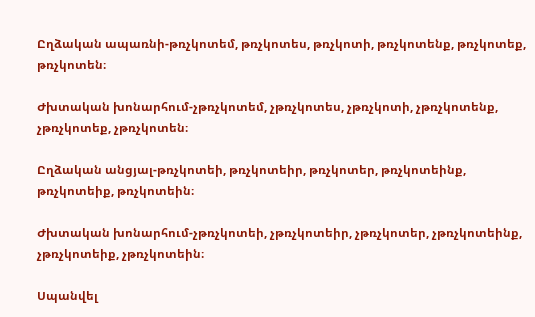Ըղձական ապառնի-թռչկոտեմ, թռչկոտես, թռչկոտի, թռչկոտենք, թռչկոտեք, թռչկոտեն։

Ժխտական խոնարհում-չթռչկոտեմ, չթռչկոտես, չթռչկոտի, չթռչկոտենք, չթռչկոտեք, չթռչկոտեն։

Ըղձական անցյալ-թռչկոտեի, թռչկոտեիր, թռչկոտեր, թռչկոտեինք, թռչկոտեիք, թռչկոտեին։

Ժխտական խոնարհում-չթռչկոտեի, չթռչկոտեիր, չթռչկոտեր, չթռչկոտեինք, չթռչկոտեիք, չթռչկոտեին։

Սպանվել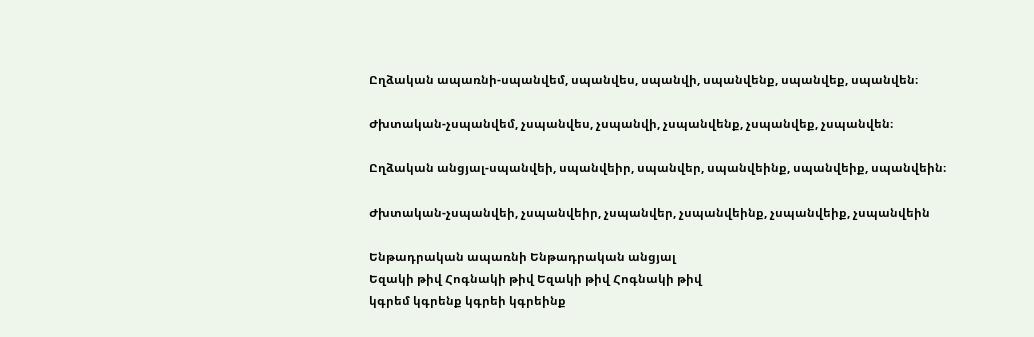Ըղձական ապառնի-սպանվեմ, սպանվես, սպանվի, սպանվենք, սպանվեք, սպանվեն։

Ժխտական-չսպանվեմ, չսպանվես, չսպանվի, չսպանվենք, չսպանվեք, չսպանվեն։

Ըղձական անցյալ-սպանվեի, սպանվեիր, սպանվեր, սպանվեինք, սպանվեիք, սպանվեին։

Ժխտական-չսպանվեի, չսպանվեիր, չսպանվեր, չսպանվեինք, չսպանվեիք, չսպանվեին

Ենթադրական ապառնի Ենթադրական անցյալ
Եզակի թիվ Հոգնակի թիվ Եզակի թիվ Հոգնակի թիվ
կգրեմ կգրենք կգրեի կգրեինք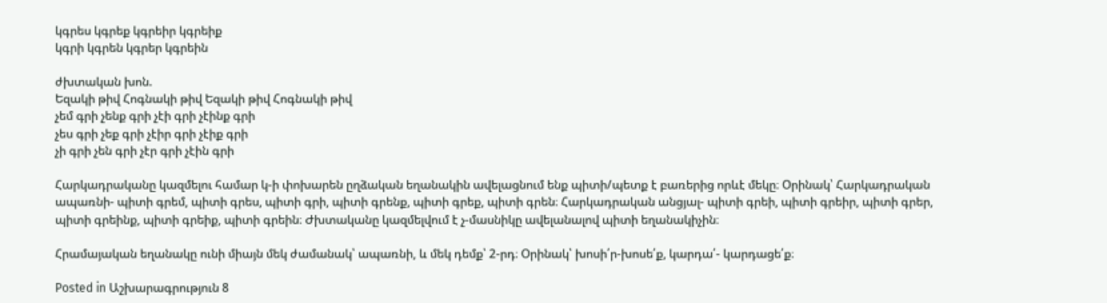կգրես կգրեք կգրեիր կգրեիք
կգրի կգրեն կգրեր կգրեին

ժխտական խոն.
Եզակի թիվ Հոգնակի թիվ Եզակի թիվ Հոգնակի թիվ
չեմ գրի չենք գրի չէի գրի չէինք գրի
չես գրի չեք գրի չէիր գրի չէիք գրի
չի գրի չեն գրի չէր գրի չէին գրի

Հարկադրականը կազմելու համար կ-ի փոխարեն ըղձական եղանակին ավելացնում ենք պիտի/պետք է բառերից որևէ մեկը։ Օրինակ՝ Հարկադրական ապառնի- պիտի գրեմ, պիտի գրես, պիտի գրի, պիտի գրենք, պիտի գրեք, պիտի գրեն։ Հարկադրական անցյալ- պիտի գրեի, պիտի գրեիր, պիտի գրեր, պիտի գրեինք, պիտի գրեիք, պիտի գրեին։ Ժխտականը կազմելվում է չ-մասնիկը ավելանալով պիտի եղանակիչին։

Հրամայական եղանակը ունի միայն մեկ ժամանակ՝ ապառնի, և մեկ դեմք՝ 2-րդ։ Օրինակ՝ խոսի՛ր-խոսե՛ք, կարդա՛- կարդացե՛ք։

Posted in Աշխարագրություն 8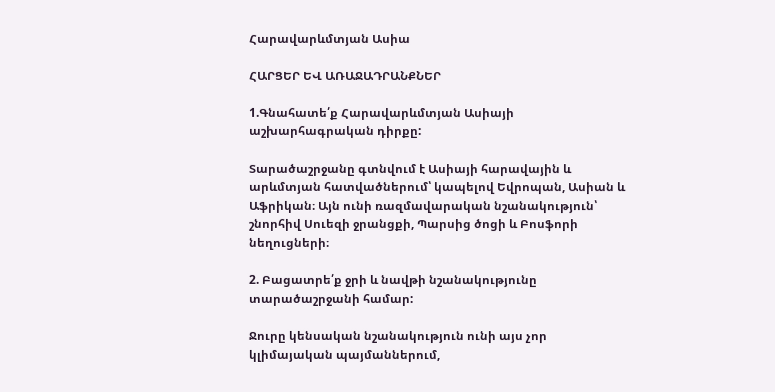Հարավարևմտյան Ասիա

ՀԱՐՑԵՐ ԵՎ ԱՌԱՋԱԴՐԱՆՔՆԵՐ

1.Գնահատե՛ք Հարավարևմտյան Ասիայի աշխարհագրական դիրքը:

Տարածաշրջանը գտնվում է Ասիայի հարավային և արևմտյան հատվածներում՝ կապելով Եվրոպան, Ասիան և Աֆրիկան։ Այն ունի ռազմավարական նշանակություն՝ շնորհիվ Սուեզի ջրանցքի, Պարսից ծոցի և Բոսֆորի նեղուցների։

2. Բացատրե՛ք ջրի և նավթի նշանակությունը տարածաշրջանի համար:

Ջուրը կենսական նշանակություն ունի այս չոր կլիմայական պայմաններում,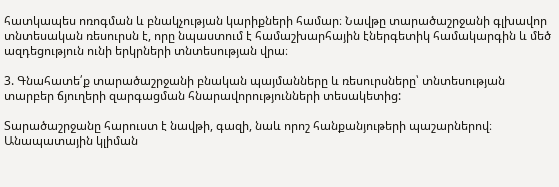հատկապես ոռոգման և բնակչության կարիքների համար։ Նավթը տարածաշրջանի գլխավոր տնտեսական ռեսուրսն է, որը նպաստում է համաշխարհային էներգետիկ համակարգին և մեծ ազդեցություն ունի երկրների տնտեսության վրա։

3. Գնահատե՛ք տարածաշրջանի բնական պայմանները և ռեսուրսները՝ տնտեսության տարբեր ճյուղերի զարգացման հնարավորությունների տեսակետից:

Տարածաշրջանը հարուստ է նավթի, գազի, նաև որոշ հանքանյութերի պաշարներով։ Անապատային կլիման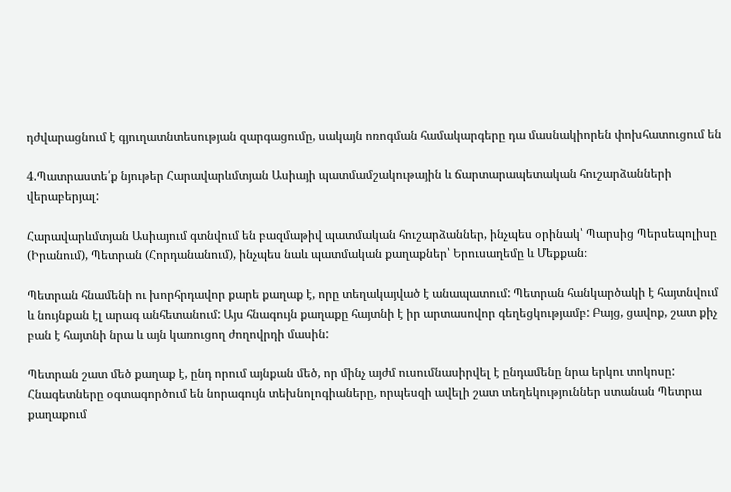դժվարացնում է գյուղատնտեսության զարգացումը, սակայն ոռոգման համակարգերը դա մասնակիորեն փոխհատուցում են

4.Պատրաստե՛ք նյութեր Հարավարևմտյան Ասիայի պատմամշակութային և ճարտարապետական հուշարձանների վերաբերյալ:

Հարավարևմտյան Ասիայում գտնվում են բազմաթիվ պատմական հուշարձաններ, ինչպես օրինակ՝ Պարսից Պերսեպոլիսը (Իրանում), Պետրան (Հորդանանում), ինչպես նաև պատմական քաղաքներ՝ Երուսաղեմը և Մեքքան։

Պետրան հնամենի ու խորհրդավոր քարե քաղաք է, որը տեղակայված է անապատում: Պետրան հանկարծակի է հայտնվում և նույնքան էլ արագ անհետանում: Այս հնագույն քաղաքը հայտնի է իր արտասովոր գեղեցկությամբ: Բայց, ցավոք, շատ քիչ բան է հայտնի նրա և այն կառուցող ժողովրդի մասին:

Պետրան շատ մեծ քաղաք է, ընդ որում այնքան մեծ, որ մինչ այժմ ուսումնասիրվել է ընդամենը նրա երկու տոկոսը: Հնագետները օգտագործում են նորագույն տեխնոլոգիաները, որպեսզի ավելի շատ տեղեկություններ ստանան Պետրա քաղաքում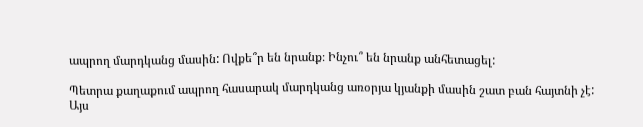ապրող մարդկանց մասին: Ովքե՞ր են նրանք։ Ինչու՞ են նրանք անհետացել:

Պետրա քաղաքում ապրող հասարակ մարդկանց առօրյա կյանքի մասին շատ բան հայտնի չէ: Այս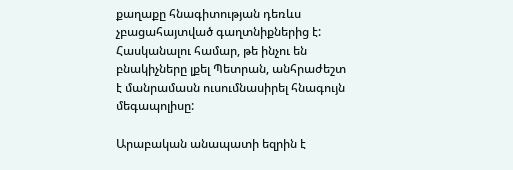քաղաքը հնագիտության դեռևս չբացահայտված գաղտնիքներից է: Հասկանալու համար, թե ինչու են բնակիչները լքել Պետրան, անհրաժեշտ է մանրամասն ուսումնասիրել հնագույն մեգապոլիսը:

Արաբական անապատի եզրին է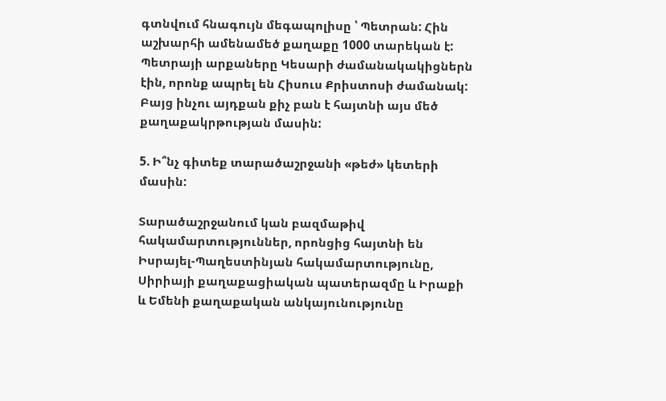գտնվում հնագույն մեգապոլիսը ՝ Պետրան: Հին աշխարհի ամենամեծ քաղաքը 1000 տարեկան է: Պետրայի արքաները Կեսարի ժամանակակիցներն էին, որոնք ապրել են Հիսուս Քրիստոսի ժամանակ: Բայց ինչու այդքան քիչ բան է հայտնի այս մեծ քաղաքակրթության մասին:

5. Ի՞նչ գիտեք տարածաշրջանի «թեժ» կետերի մասին:

Տարածաշրջանում կան բազմաթիվ հակամարտություններ, որոնցից հայտնի են Իսրայել-Պաղեստինյան հակամարտությունը, Սիրիայի քաղաքացիական պատերազմը և Իրաքի և Եմենի քաղաքական անկայունությունը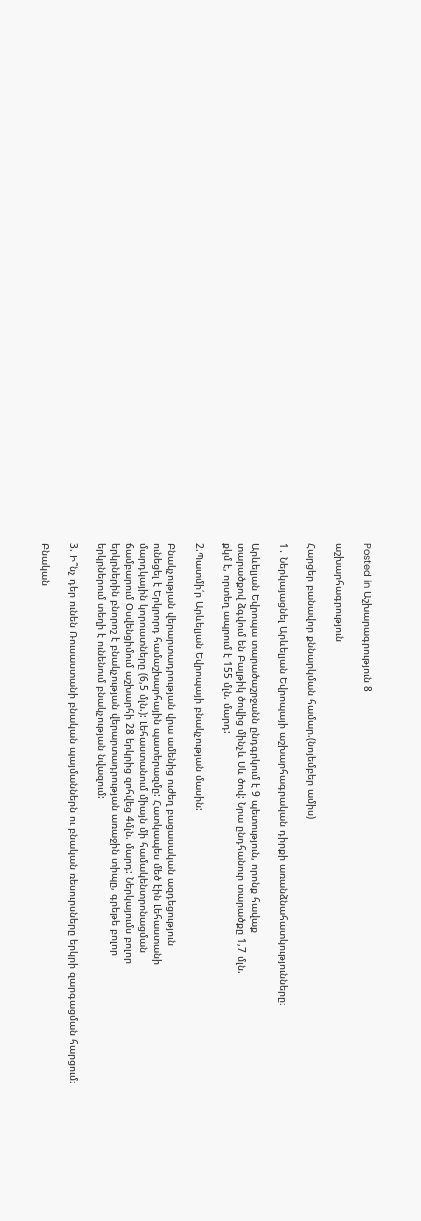Posted in Աշխարագրություն 8

աշխարհագրություն

Հարցեր բանավոր քննարկման համար.(նոյեմբեր ամիս)

1․ Ներկայացնել Արևելյան Եվրոպայի աշխարհագրական դիրքի առանձնահատկությունները։

Արևելյան Եվրոպա տարածաշրջանն ընդգրկում է 9 պետություն, որոնք հավաք
տարածքով ձգվում են Բալթիկ ծովից մինչև Սև ծով: Նրա ընդհանուր տարածքը 1,7 մլն.
քկմ է, որտեղ ապրում է 155 մլն. մարդ:

2.Պատմի՛ր Արևելյան Եվրոպայի բնակչության մասին:

Բնակչության վերարտադրության վրա ամենից ուժեղ բացասական ազդեցություն
ունեցել է Երկրորդ համաշխարհային պատերազմը: Հատկապես մեծ էին Լեհաստանի
մարդկային կորուստները (6,5 մլն.): Լեհաստանում միայն մի համակենտրոնացման
ճամբարում Օսվենցիմում աշխարհի 28 երկրից զոհվեց 4մլն. մարդ: Ներկայումս բոլոր
երկրներին բնորոշ է բնակչության վերարտադրության առաջին տիպը, գրեթե բոլոր
երկրներում տեղի է ունենում բնակչության նվազում:

3. Ի՞նչ դեր ունեն Ռուսաստանի բնական պայմաններն ու բնական ռեսուրսները երկրի զարգացման հարցում։

Բնական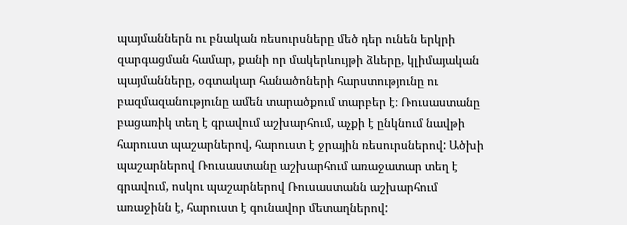պայմաններն ու բնական ռեսուրսները մեծ դեր ունեն երկրի զարգացման համար, քանի որ մակերևույթի ձևերը, կլիմայական պայմանները, օգտակար հանածոների հարստությունը ու բազմազանությունը ամեն տարածքում տարբեր է։ Ռուսաստանը բացառիկ տեղ է գրավում աշխարհում, աչքի է ընկնում նավթի հարուստ պաշարներով, հարուստ է ջրային ռեսուրսներով: Ածխի պաշարներով Ռուսաստանը աշխարհում առաջատար տեղ է գրավում, ոսկու պաշարներով Ռուսաստանն աշխարհում առաջինն է, հարուստ է գունավոր մետաղներով: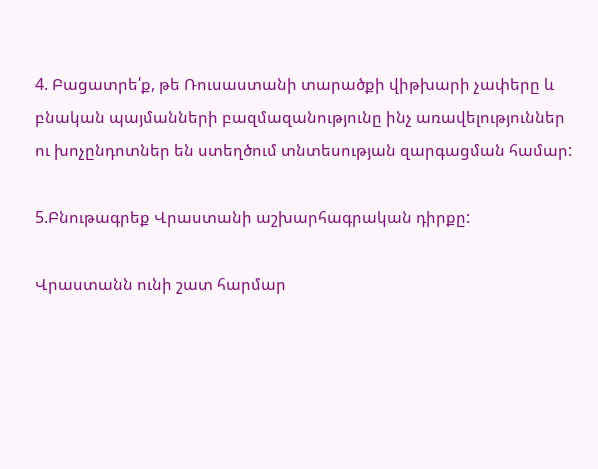4. Բացատրե՛ք, թե Ռուսաստանի տարածքի վիթխարի չափերը և բնական պայմանների բազմազանությունը ինչ առավելություններ ու խոչընդոտներ են ստեղծում տնտեսության զարգացման համար:

5.Բնութագրեք Վրաստանի աշխարհագրական դիրքը:

Վրաստանն ունի շատ հարմար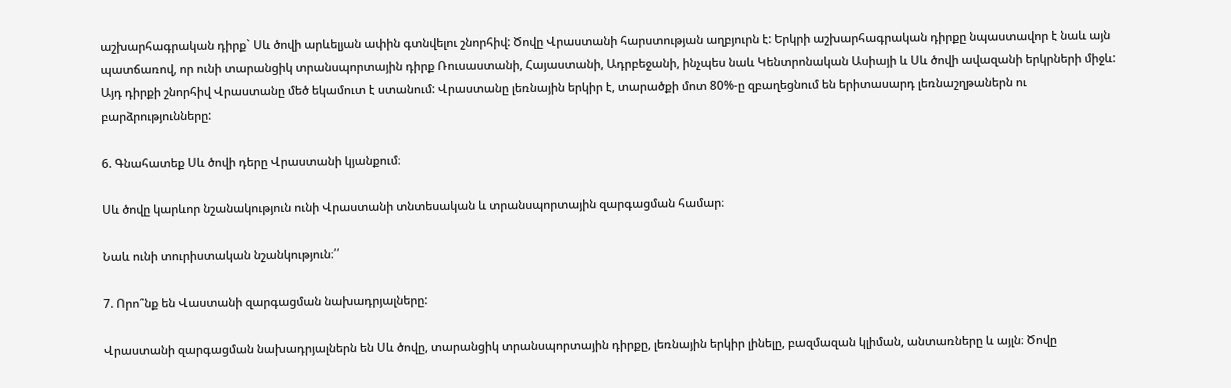աշխարհագրական դիրք` Սև ծովի արևելյան ափին գտնվելու շնորհիվ: Ծովը Վրաստանի հարստության աղբյուրն է: Երկրի աշխարհագրական դիրքը նպաստավոր է նաև այն պատճառով, որ ունի տարանցիկ տրանսպորտային դիրք Ռուսաստանի, Հայաստանի, Ադրբեջանի, ինչպես նաև Կենտրոնական Ասիայի և Սև ծովի ավազանի երկրների միջև: Այդ դիրքի շնորհիվ Վրաստանը մեծ եկամուտ է ստանում: Վրաստանը լեռնային երկիր է, տարածքի մոտ 80%-ը զբաղեցնում են երիտասարդ լեռնաշղթաներն ու բարձրությունները:

6. Գնահատեք Սև ծովի դերը Վրաստանի կյանքում։

Սև ծովը կարևոր նշանակություն ունի Վրաստանի տնտեսական և տրանսպորտային զարգացման համար։

Նաև ունի տուրիստական նշանկություն։՛՛

7. Որո՞նք են Վաստանի զարգացման նախադրյալները:

Վրաստանի զարգացման նախադրյալներն են Սև ծովը, տարանցիկ տրանսպորտային դիրքը, լեռնային երկիր լինելը, բազմազան կլիման, անտառները և այլն։ Ծովը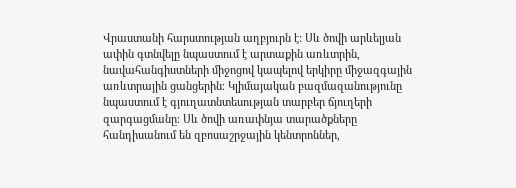Վրաստանի հարստության աղբյուրն է: Սև ծովի արևելյան ափին գտնվելը նպաստում է արտաքին առևտրին, նավահանգիստների միջոցով կապելով երկիրը միջազգային առևտրային ցանցերին։ Կլիմայական բազմազանությունը նպաստում է գյուղատնտեսության տարբեր ճյուղերի զարգացմանը։ Սև ծովի առափնյա տարածքները հանդիսանում են զբոսաշրջային կենտրոններ,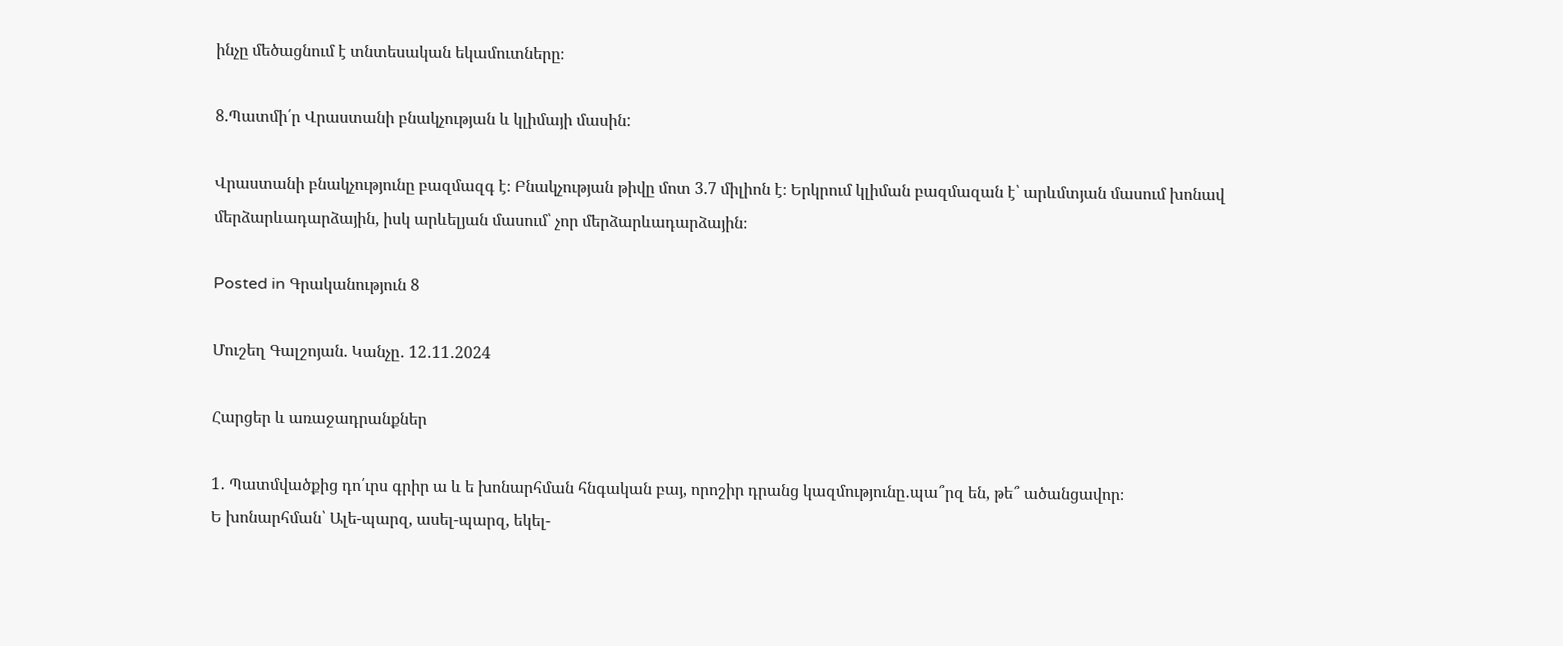ինչը մեծացնում է տնտեսական եկամուտները։

8.Պատմի՛ր Վրաստանի բնակչության և կլիմայի մասին:

Վրաստանի բնակչությունը բազմազգ է։ Բնակչության թիվը մոտ 3.7 միլիոն է։ Երկրում կլիման բազմազան է՝ արևմտյան մասում խոնավ մերձարևադարձային, իսկ արևելյան մասում՝ չոր մերձարևադարձային։

Posted in Գրականություն 8

Մուշեղ Գալշոյան. Կանչը․ 12․11․2024

Հարցեր և առաջադրանքներ

1․ Պատմվածքից դո՛ւրս գրիր ա և ե խոնարհման հնգական բայ, որոշիր դրանց կազմությունը․պա՞րզ են, թե՞ ածանցավոր։
Ե խոնարհման՝ Ալե-պարզ, ասել-պարզ, եկել-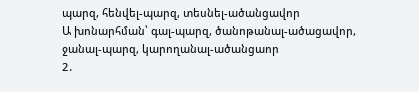պարզ, հենվել-պարզ, տեսնել-ածանցավոր
Ա խոնարհման՝ գալ-պարզ, ծանոթանալ-ածացավոր, ջանալ-պարզ, կարողանալ-ածանցաոր
2․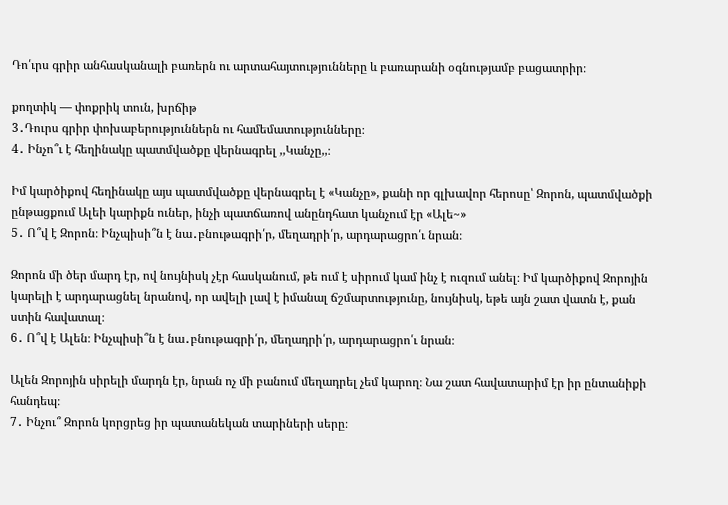Դո՛ւրս գրիր անհասկանալի բառերն ու արտահայտությունները և բառարանի օգնությամբ բացատրիր։

քողտիկ — փոքրիկ տուն, խրճիթ
3․Դուրս գրիր փոխաբերություններն ու համեմատությունները։
4․ Ինչո՞ւ է հեղինակը պատմվածքը վերնագրել ,,Կանչը,,։

Իմ կարծիքով հեղինակը այս պատմվածքը վերնագրել է «Կանչը», քանի որ գլխավոր հերոսը՝ Զորոն, պատմվածքի ընթացքում Ալեի կարիքն ուներ, ինչի պատճառով անընդհատ կանչում էր «Ալե~»
5․ Ո՞վ է Զորոն։ Ինչպիսի՞ն է նա․բնութագրի՛ր, մեղադրի՛ր, արդարացրո՛ւ նրան։

Զորոն մի ծեր մարդ էր, ով նույնիսկ չէր հասկանում, թե ում է սիրում կամ ինչ է ուզում անել։ Իմ կարծիքով Զորոյին կարելի է արդարացնել նրանով, որ ավելի լավ է իմանալ ճշմարտությունը, նույնիսկ, եթե այն շատ վատն է, քան ստին հավատալ։
6․ Ո՞վ է Ալեն։ Ինչպիսի՞ն է նա․բնութագրի՛ր, մեղադրի՛ր, արդարացրո՛ւ նրան։

Ալեն Զորոյին սիրելի մարդն էր, նրան ոչ մի բանում մեղադրել չեմ կարող։ Նա շատ հավատարիմ էր իր ընտանիքի հանդեպ։
7․ Ինչու՞ Զորոն կորցրեց իր պատանեկան տարիների սերը։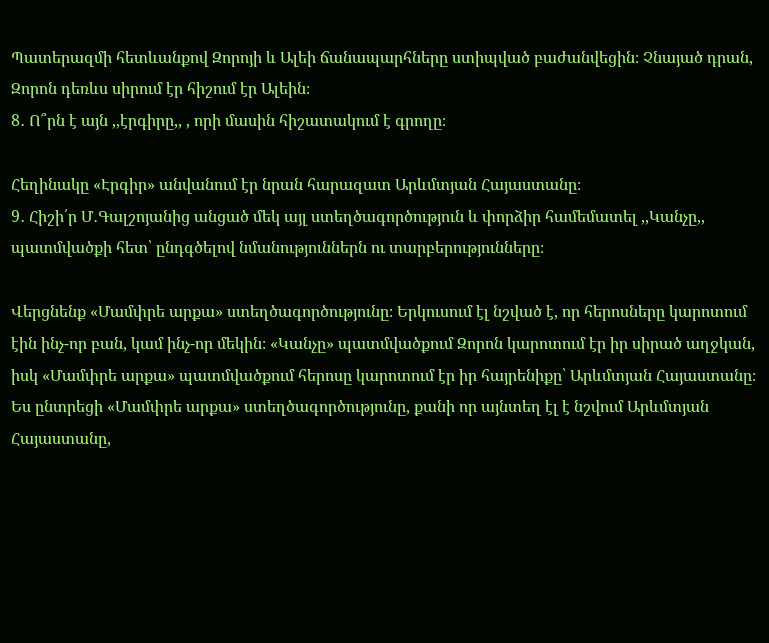Պատերազմի հետևանքով Զորոյի և Ալեի ճանապարհները ստիպված բաժանվեցին։ Չնայած դրան, Զորոն դեռևս սիրում էր հիշում էր Ալեին։
8․ Ո՞րն է այն ,,էրգիրը,, , որի մասին հիշատակում է գրողը։

Հեղինակը «Էրգիր» անվանում էր նրան հարազատ Արևմտյան Հայաստանը։
9․ Հիշի՛ր Մ․Գալշոյանից անցած մեկ այլ ստեղծագործություն և փորձիր համեմատել ,,Կանչը,, պատմվածքի հետ՝ ընդգծելով նմանություններն ու տարբերությունները։

Վերցնենք «Մամփրե արքա» ստեղծագործությունը։ Երկուսում էլ նշված է, որ հերոսները կարոտում էին ինչ-որ բան, կամ ինչ-որ մեկին։ «Կանչը» պատմվածքում Զորոն կարոտում էր իր սիրած աղջկան, իսկ «Մամփրե արքա» պատմվածքում հերոսը կարոտում էր իր հայրենիքը՝ Արևմտյան Հայաստանը։ Ես ընտրեցի «Մամփրե արքա» ստեղծագործությունը, քանի որ այնտեղ էլ է նշվում Արևմտյան Հայաստանը,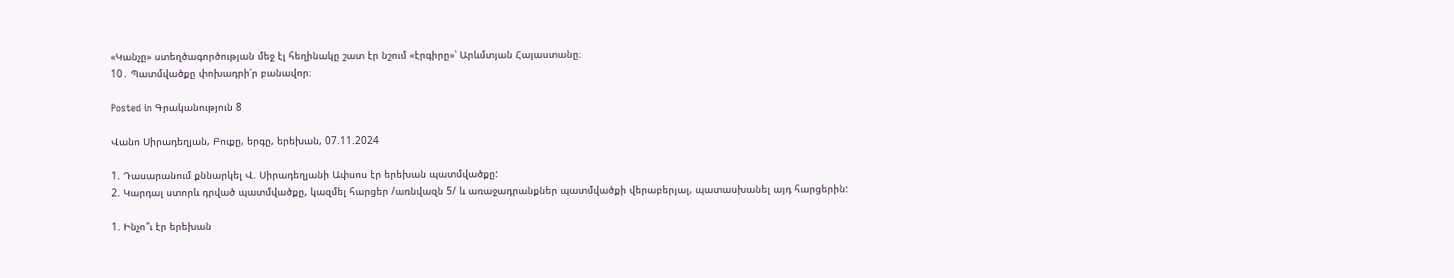«Կանչը» ստեղծագործության մեջ էլ հեղինակը շատ էր նշում «էրգիրը»՝ Արևմտյան Հայաստանը։
10․ Պատմվածքը փոխադրի՛ր բանավոր։

Posted in Գրականություն 8

Վանո Սիրադեղյան, Բուքը, երգը, երեխան, 07.11.2024

1. Դասարանում քննարկել Վ. Սիրադեղյանի Ափսոս էր երեխան պատմվածքը:
2. Կարդալ ստորև դրված պատմվածքը, կազմել հարցեր /առնվազն 5/ և առաջադրանքներ պատմվածքի վերաբերյալ, պատասխանել այդ հարցերին:

1. Ինչո՞ւ էր երեխան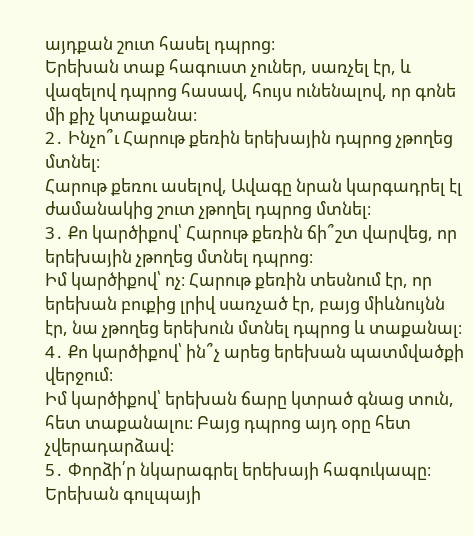այդքան շուտ հասել դպրոց։
Երեխան տաք հագուստ չուներ, սառչել էր, և վազելով դպրոց հասավ, հույս ունենալով, որ գոնե մի քիչ կտաքանա։
2․ Ինչո՞ւ Հարութ քեռին երեխային դպրոց չթողեց մտնել։
Հարութ քեռու ասելով, Ավագը նրան կարգադրել էլ ժամանակից շուտ չթողել դպրոց մտնել։
3․ Քո կարծիքով՝ Հարութ քեռին ճի՞շտ վարվեց, որ երեխային չթողեց մտնել դպրոց։
Իմ կարծիքով՝ ոչ։ Հարութ քեռին տեսնում էր, որ երեխան բուքից լրիվ սառչած էր, բայց միևնույնն էր, նա չթողեց երեխուն մտնել դպրոց և տաքանալ։
4․ Քո կարծիքով՝ ին՞չ արեց երեխան պատմվածքի վերջում։
Իմ կարծիքով՝ երեխան ճարը կտրած գնաց տուն, հետ տաքանալու։ Բայց դպրոց այդ օրը հետ չվերադարձավ։
5․ Փորձի՛ր նկարագրել երեխայի հագուկապը։
Երեխան գուլպայի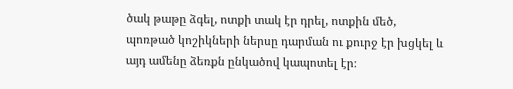ծակ թաթը ձգել, ոտքի տակ էր դրել, ոտքին մեծ, պոռթած կոշիկների ներսը դարման ու քուրջ էր խցկել և այդ ամենը ձեռքն ընկածով կապոտել էր։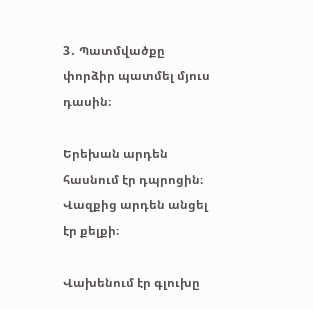3․ Պատմվածքը փորձիր պատմել մյուս դասին։

Երեխան արդեն հասնում էր դպրոցին։ Վազքից արդեն անցել էր քելքի։

Վախենում էր գլուխը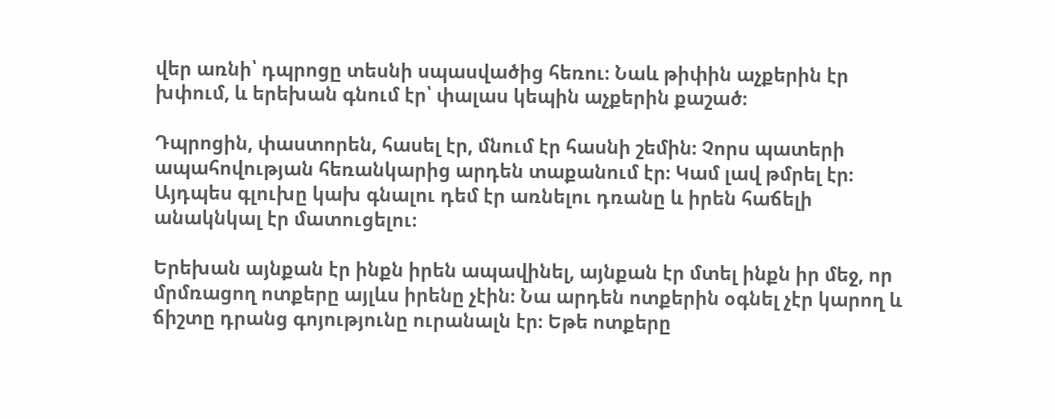վեր առնի՝ դպրոցը տեսնի սպասվածից հեռու։ Նաև թիփին աչքերին էր խփում, և երեխան գնում էր՝ փալաս կեպին աչքերին քաշած։

Դպրոցին, փաստորեն, հասել էր, մնում էր հասնի շեմին։ Չորս պատերի ապահովության հեռանկարից արդեն տաքանում էր։ Կամ լավ թմրել էր։ Այդպես գլուխը կախ գնալու դեմ էր առնելու դռանը և իրեն հաճելի անակնկալ էր մատուցելու։

Երեխան այնքան էր ինքն իրեն ապավինել, այնքան էր մտել ինքն իր մեջ, որ մրմռացող ոտքերը այլևս իրենը չէին։ Նա արդեն ոտքերին օգնել չէր կարող և ճիշտը դրանց գոյությունը ուրանալն էր։ Եթե ոտքերը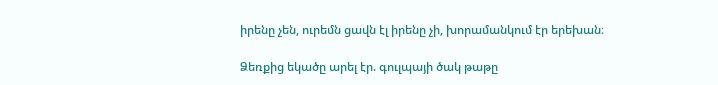իրենը չեն, ուրեմն ցավն էլ իրենը չի, խորամանկում էր երեխան։

Ձեռքից եկածը արել էր. գուլպայի ծակ թաթը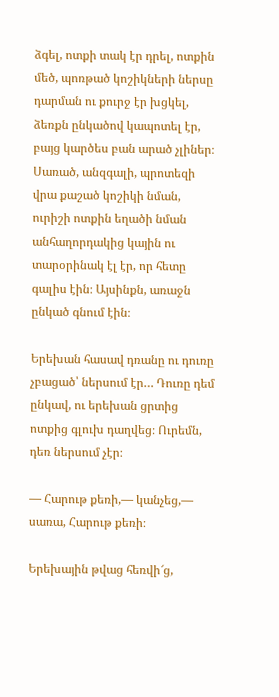ձգել, ոտքի տակ էր դրել, ոտքին մեծ, պոռթած կոշիկների ներսը դարման ու քուրջ էր խցկել, ձեռքն ընկածով կապոտել էր, բայց կարծես բան արած չլիներ։ Սառած, անզգալի, պրոտեզի վրա քաշած կոշիկի նման, ուրիշի ոտքին եղածի նման անհաղորդակից կային ու տարօրինակ էլ էր, որ հետը գալիս էին։ Այսինքն, առաջն ընկած գնում էին։

Երեխան հասավ դռանը ու դուռը չբացած՝ ներսում էր… Դուռը դեմ ընկավ, ու երեխան ցրտից ոտքից գլուխ դաղվեց։ Ուրեմն, դեռ ներսում չէր։

— Հարութ քեռի,— կանչեց,— սառա, Հարութ քեռի։

Երեխային թվաց հեռվի՜ց,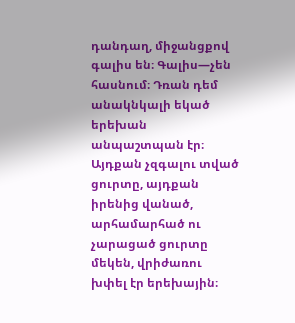դանդաղ, միջանցքով գալիս են։ Գալիս—չեն հասնում։ Դռան դեմ անակնկալի եկած երեխան անպաշտպան էր։ Այդքան չզգալու տված ցուրտը, այդքան իրենից վանած, արհամարհած ու չարացած ցուրտը մեկեն, վրիժառու խփել էր երեխային։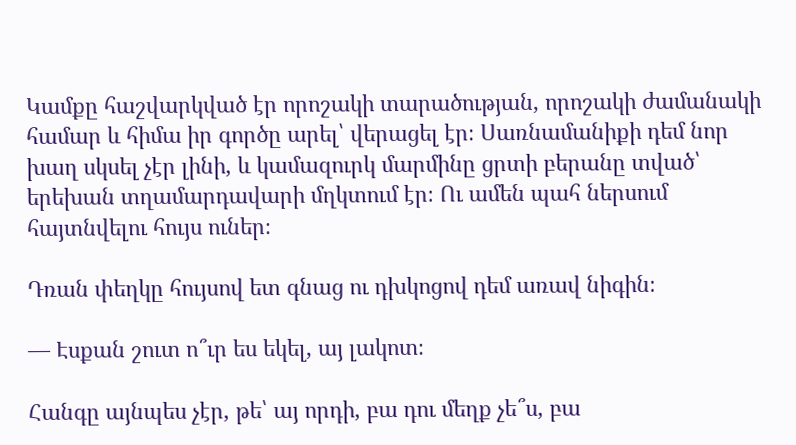Կամքը հաշվարկված էր որոշակի տարածության, որոշակի ժամանակի համար և հիմա իր գործը արել՝ վերացել էր։ Սառնամանիքի դեմ նոր խաղ սկսել չէր լինի, և կամազուրկ մարմինը ցրտի բերանը տված՝ երեխան տղամարդավարի մղկտում էր։ Ու ամեն պահ ներսում հայտնվելու հույս ուներ։

Դռան փեղկը հույսով ետ գնաց ու դխկոցով դեմ առավ նիգին։

— Էսքան շուտ ո՞ւր ես եկել, այ լակոտ։

Հանգը այնպես չէր, թե՝ այ որդի, բա դու մեղք չե՞ս, բա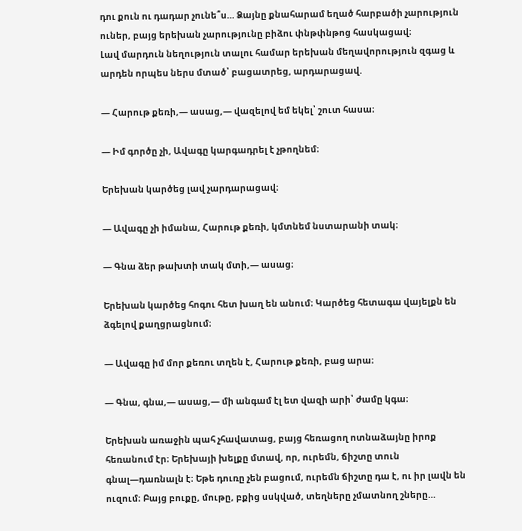դու քուն ու դադար չունե՞ս… Ձայնը քնահարամ եղած հարբածի չարություն ուներ, բայց երեխան չարությունը բիձու փնթփնթոց հասկացավ։
Լավ մարդուն նեղություն տալու համար երեխան մեղավորություն զգաց և արդեն որպես ներս մտած՝ բացատրեց, արդարացավ.

— Հարութ քեռի,— ասաց,— վազելով եմ եկել՝ շուտ հասա։

— Իմ գործը չի, Ավագը կարգադրել է չթողնեմ։

Երեխան կարծեց լավ չարդարացավ։

— Ավագը չի իմանա, Հարութ քեռի, կմտնեմ նստարանի տակ։

— Գնա ձեր թախտի տակ մտի,— ասաց։

Երեխան կարծեց հոգու հետ խաղ են անում։ Կարծեց հետագա վայելքն են ձգելով քաղցրացնում։

— Ավագը իմ մոր քեռու տղեն է, Հարութ քեռի, բաց արա։

— Գնա, գնա,— ասաց,— մի անգամ էլ ետ վազի արի՝ ժամը կգա։

Երեխան առաջին պահ չհավատաց, բայց հեռացող ոտնաձայնը իրոք հեռանում էր։ Երեխայի խելքը մտավ, որ, ուրեմն, ճիշտը տուն գնալ—դառնալն է։ Եթե դուռը չեն բացում, ուրեմն ճիշտը դա է, ու իր լավն են ուզում։ Բայց բուքը, մութը, բքից սսկված, տեղները չմատնող շները…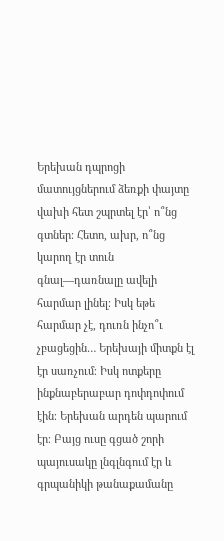Երեխան դպրոցի մատույցներում ձեռքի փայտը վախի հետ շպրտել էր՝ ո՞նց գտներ։ Հետո, ախր, ո՞նց կարող էր տուն գնալ—դառնալը ավելի հարմար լինել։ Իսկ եթե հարմար չէ, դուռն ինչո՞ւ չբացեցին… Երեխայի միտքն էլ էր սառչում։ Իսկ ոտքերը ինքնաբերաբար դոփդոփում էին։ Երեխան արդեն պարում էր։ Բայց ուսը գցած շորի պայուսակը լնգլնգում էր և գրպանիկի թանաքամանը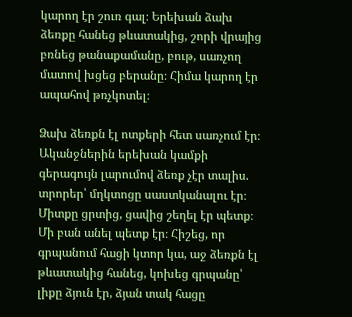կարող էր շուռ գալ։ Երեխան ձախ ձեռքը հանեց թևատակից, շորի վրայից բռնեց թանաքամանը, բութ, սառչող մատով խցեց բերանը։ Հիմա կարող էր ապահով թռչկոտել։

Ձախ ձեռքն էլ ոտքերի հետ սառչում էր։ Ականջներին երեխան կամքի գերագույն լարումով ձեռք չէր տալիս. տրորեր՝ մղկտոցը սաստկանալու էր։ Միտքը ցրտից, ցավից շեղել էր պետք։ Մի բան անել պետք էր։ Հիշեց, որ գրպանում հացի կտոր կա, աջ ձեռքն էլ թևատակից հանեց, կոխեց գրպանը՝ լիքը ձյուն էր, ձյան տակ հացը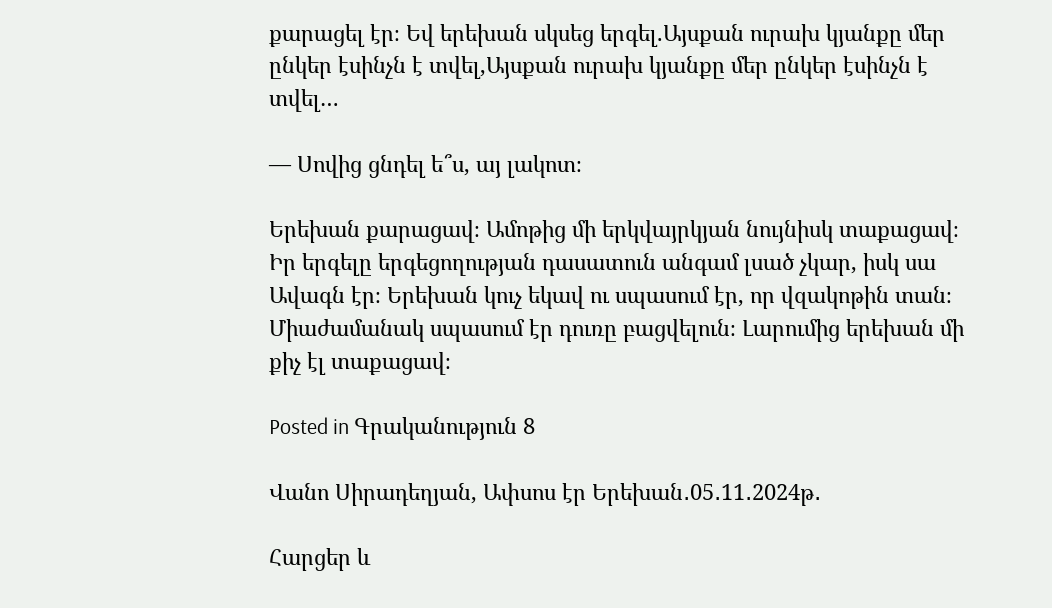քարացել էր։ Եվ երեխան սկսեց երգել.Այսքան ուրախ կյանքը մեր ընկեր էսինչն է տվել,Այսքան ուրախ կյանքը մեր ընկեր էսինչն է տվել…

— Սովից ցնդել ե՞ս, այ լակոտ։

Երեխան քարացավ։ Ամոթից մի երկվայրկյան նույնիսկ տաքացավ։ Իր երգելը երգեցողության դասատուն անգամ լսած չկար, իսկ սա Ավագն էր։ Երեխան կուչ եկավ ու սպասում էր, որ վզակոթին տան։ Միաժամանակ սպասում էր դուռը բացվելուն։ Լարումից երեխան մի քիչ էլ տաքացավ։

Posted in Գրականություն 8

Վանո Սիրադեղյան, Ափսոս էր Երեխան․05․11․2024թ․

Հարցեր և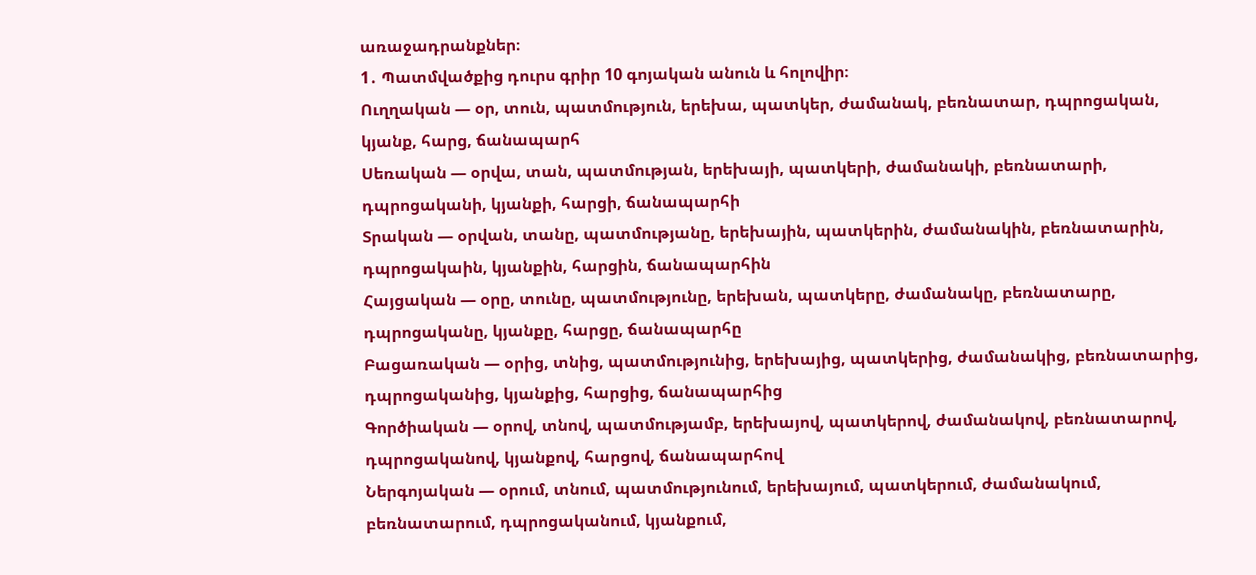առաջադրանքներ։
1․ Պատմվածքից դուրս գրիր 10 գոյական անուն և հոլովիր։
Ուղղական — օր, տուն, պատմություն, երեխա, պատկեր, ժամանակ, բեռնատար, դպրոցական, կյանք, հարց, ճանապարհ
Սեռական — օրվա, տան, պատմության, երեխայի, պատկերի, ժամանակի, բեռնատարի, դպրոցականի, կյանքի, հարցի, ճանապարհի
Տրական — օրվան, տանը, պատմությանը, երեխային, պատկերին, ժամանակին, բեռնատարին, դպրոցակաին, կյանքին, հարցին, ճանապարհին
Հայցական — օրը, տունը, պատմությունը, երեխան, պատկերը, ժամանակը, բեռնատարը, դպրոցականը, կյանքը, հարցը, ճանապարհը
Բացառական — օրից, տնից, պատմությունից, երեխայից, պատկերից, ժամանակից, բեռնատարից, դպրոցականից, կյանքից, հարցից, ճանապարհից
Գործիական — օրով, տնով, պատմությամբ, երեխայով, պատկերով, ժամանակով, բեռնատարով, դպրոցականով, կյանքով, հարցով, ճանապարհով
Ներգոյական — օրում, տնում, պատմությունում, երեխայում, պատկերում, ժամանակում, բեռնատարում, դպրոցականում, կյանքում,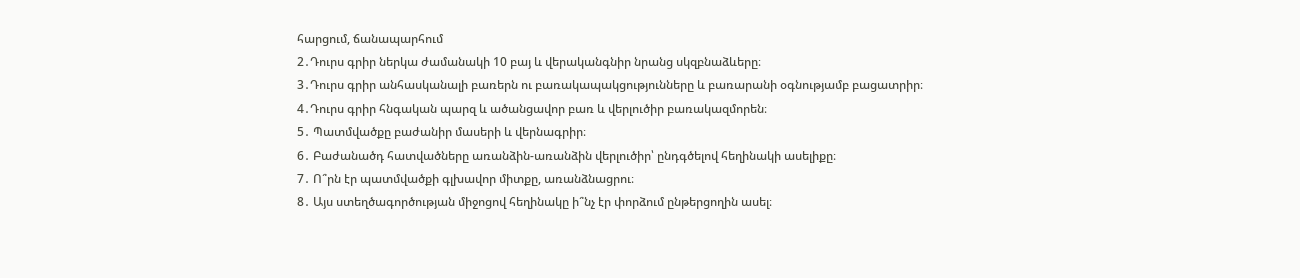հարցում, ճանապարհում
2․Դուրս գրիր ներկա ժամանակի 10 բայ և վերականգնիր նրանց սկզբնաձևերը։
3․Դուրս գրիր անհասկանալի բառերն ու բառակապակցությունները և բառարանի օգնությամբ բացատրիր։
4․Դուրս գրիր հնգական պարզ և ածանցավոր բառ և վերլուծիր բառակազմորեն։
5․ Պատմվածքը բաժանիր մասերի և վերնագրիր։
6․ Բաժանածդ հատվածները առանձին-առանձին վերլուծիր՝ ընդգծելով հեղինակի ասելիքը։
7․ Ո՞րն էր պատմվածքի գլխավոր միտքը, առանձնացրու։
8․ Այս ստեղծագործության միջոցով հեղինակը ի՞նչ էր փորձում ընթերցողին ասել։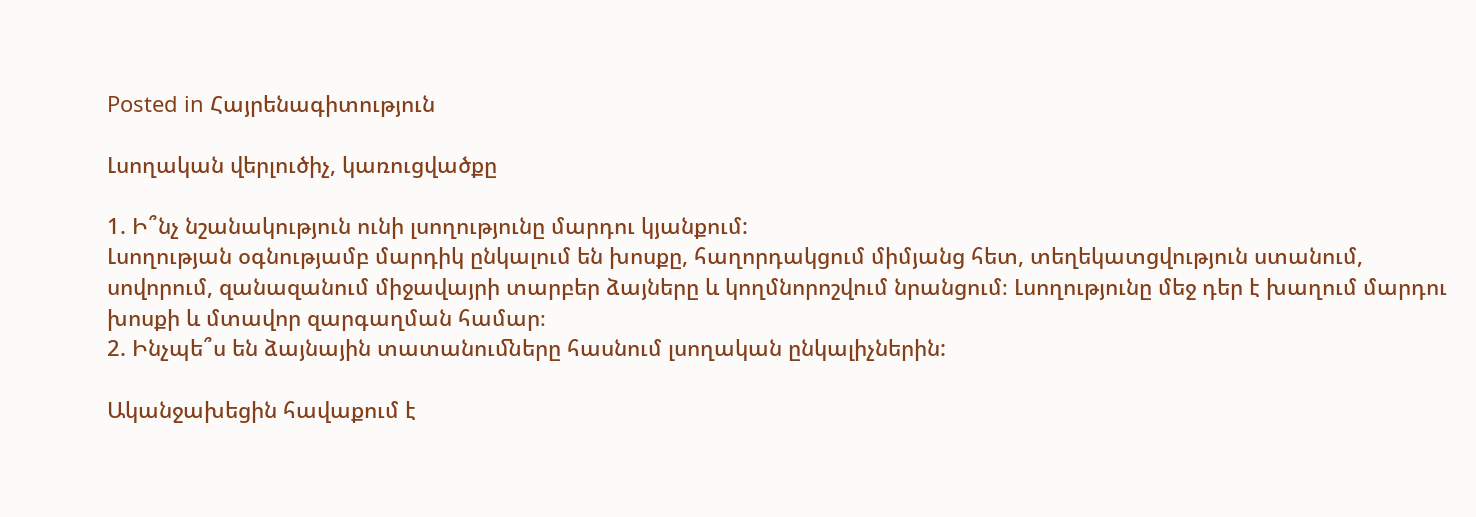Posted in Հայրենագիտություն

Լսողական վերլուծիչ, կառուցվածքը

1. Ի՞նչ նշանակություն ունի լսողությունը մարդու կյանքում:
Լսողության օգնությամբ մարդիկ ընկալում են խոսքը, հաղորդակցում միմյանց հետ, տեղեկատցվություն ստանում, սովորում, զանազանում միջավայրի տարբեր ձայները և կողմնորոշվում նրանցում։ Լսողությունը մեջ դեր է խաղում մարդու խոսքի և մտավոր զարգաղման համար։
2. Ինչպե՞ս են ձայնային տատանուﬓերը հասնում լսողական ընկալիչներին:

Ականջախեցին հավաքում է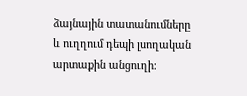ձայնային տատանումները և ուղղում դեպի լսողական արտաքին անցուղի։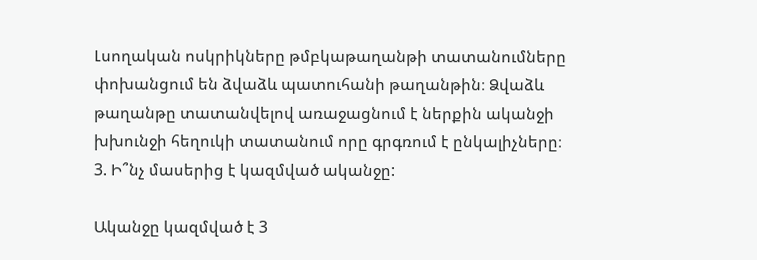Լսողական ոսկրիկները թմբկաթաղանթի տատանումները փոխանցում են ձվաձև պատուհանի թաղանթին։ Ձվաձև թաղանթը տատանվելով առաջացնում է ներքին ականջի խխունջի հեղուկի տատանում որը գրգռում է ընկալիչները։
3. Ի՞նչ մասերից է կազմված ականջը:

Ականջը կազմված է 3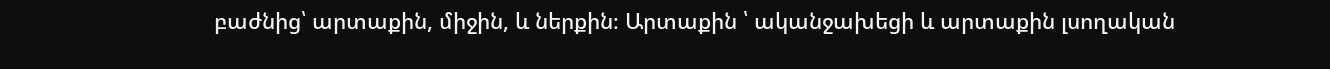բաժնից՝ արտաքին, միջին, և ներքին։ Արտաքին ՝ ականջախեցի և արտաքին լսողական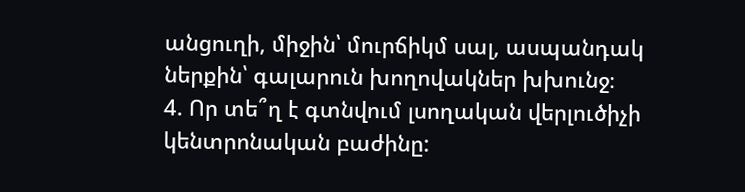անցուղի, միջին՝ մուրճիկմ սալ, ասպանդակ ներքին՝ գալարուն խողովակներ խխունջ։
4. Որ տե՞ղ է գտնվում լսողական վերլուծիչի կենտրոնական բաժինը: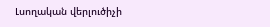Լսողական վերլուծիչի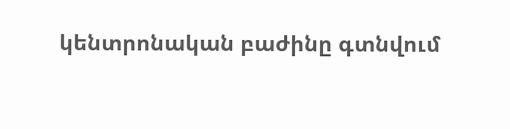կենտրոնական բաժինը գտնվում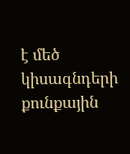է մեծ կիսագնդերի քունքային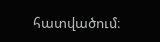հատվածում։